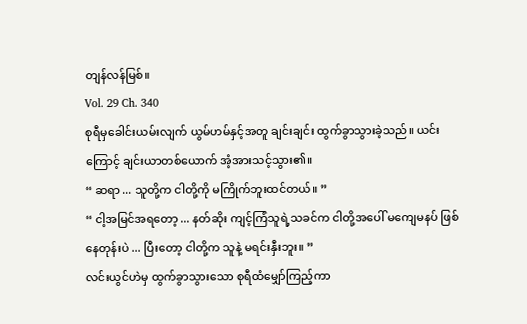တျန်လန်မြစ်။
Vol. 29 Ch. 340
စုရီမှခေါင်းယမ်းလျက် ယွမ်ဟမ်နှင့်အတူ ချင်းချင်း ထွက်ခွာသွားခဲ့သည်။ ယင်းကြောင့် ချင်းယာတစ်ယောက် အံ့အားသင့်သွား၏။
“ ဆရာ ... သူတို့က ငါတို့ကို မကြိုက်ဘူးထင်တယ်။ ”
“ ငါ့အမြင်အရတော့ ... နတ်ဆိုး ကျင့်ကြံသူရဲ့သခင်က ငါတို့အပေါ် မကျေမနပ် ဖြစ်နေတုန်းပဲ ... ပြီးတော့ ငါတို့က သူနဲ့ မရင်းနှီးဘူး။ ”
လင်းယွင်ဟဲမှ ထွက်ခွာသွားသော စုရီထံမျှော်ကြည့်ကာ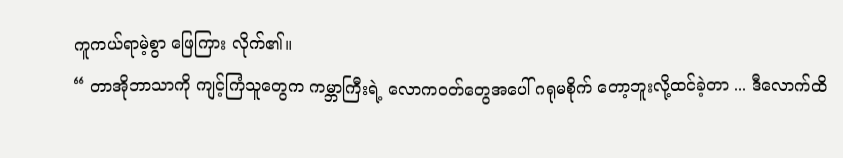ကူကယ်ရာမဲ့စွာ ဖြေကြား လိုက်၏။
“ တာအိုဘာသာကို ကျင့်ကြံသူတွေက ကမ္ဘာကြီးရဲ့ လောကဝတ်တွေအပေါ် ဂရုမစိုက် တော့ဘူးလို့ထင်ခဲ့တာ ... ဒီလောက်ထိ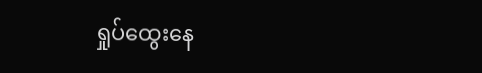ရှုပ်ထွေးနေ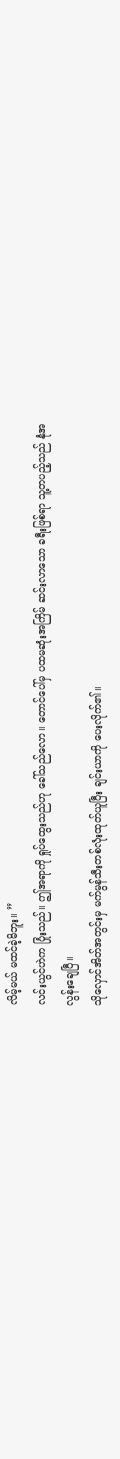လိမ့်မယ် မထင်ခဲ့မိဘူး။ ”
လင်းယွင်ဟဲက ပြုံးသည်။ ဤအရာကို ရှုပ်ထွေးသည်ဟု ခေါ်သည်လော။ တောင်ပေါ်မှ ပထမဆုံးအကြိမ် ဆင်းလာသော ခရီးဖြစ်ရာ သူ့တပည့်သည် နုံအလွန်းချေပြီ။
သိုလှောင်အိတ်အတွင်းမှ မက်မွန်သီးတစ်လုံးထုတ်ယူပြီး ချင်းယာကို ပေးလိုက်၏။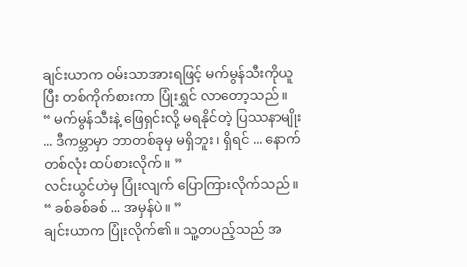ချင်းယာက ဝမ်းသာအားရဖြင့် မက်မွန်သီးကိုယူပြီး တစ်ကိုက်စားကာ ပြုံးရွှင် လာတော့သည်။
“ မက်မွန်သီးနဲ့ ဖြေရှင်းလို့ မရနိုင်တဲ့ ပြဿနာမျိုး ... ဒီကမ္ဘာမှာ ဘာတစ်ခုမှ မရှိဘူး၊ ရှိရင် ... နောက်တစ်လုံး ထပ်စားလိုက်။ ”
လင်းယွင်ဟဲမှ ပြုံးလျက် ပြောကြားလိုက်သည်။
“ ခစ်ခစ်ခစ် ... အမှန်ပဲ။ ”
ချင်းယာက ပြုံးလိုက်၏။ သူ့တပည့်သည် အ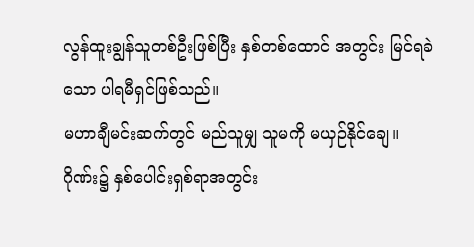လွန်ထူးချွန်သူတစ်ဦးဖြစ်ပြီး နှစ်တစ်ထောင် အတွင်း မြင်ရခဲသော ပါရမီရှင်ဖြစ်သည်။
မဟာချီမင်းဆက်တွင် မည်သူမျှ သူမကို မယှဉ်နိုင်ချေ။ ဂိုဏ်း၌ နှစ်ပေါင်းရှစ်ရာအတွင်း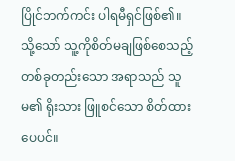ပြိုင်ဘက်ကင်း ပါရမီရှင်ဖြစ်၏။
သို့သော် သူ့ကိုစိတ်မချဖြစ်စေသည့် တစ်ခုတည်းသော အရာသည် သူမ၏ ရိုးသား ဖြူစင်သော စိတ်ထားပေပင်။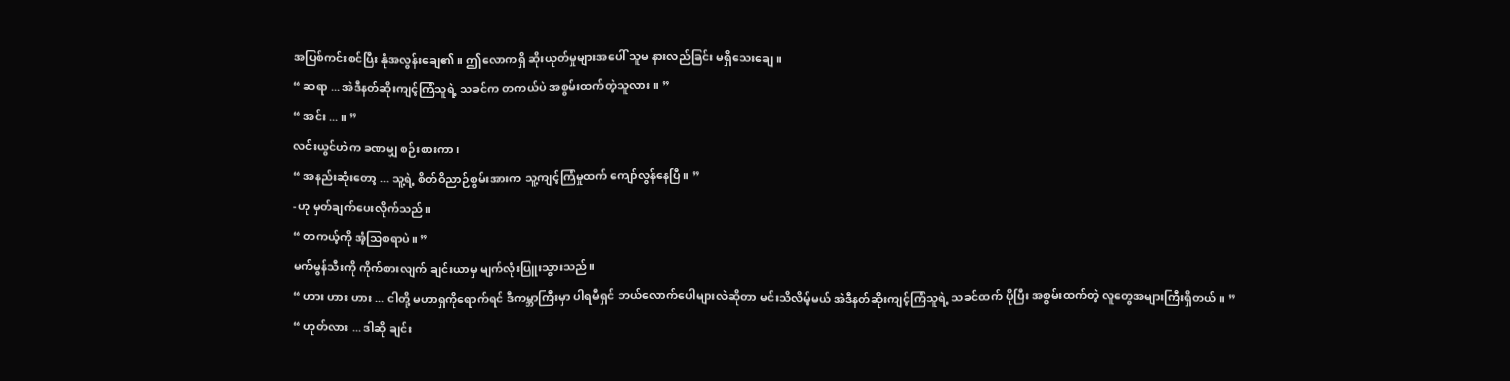အပြစ်ကင်းစင်ပြီး နုံအလွန်းချေ၏။ ဤလောကရှိ ဆိုးယုတ်မှုများအပေါ် သူမ နားလည်ခြင်း မရှိသေးချေ။
“ ဆရာ ... အဲဒီနတ်ဆိုးကျင့်ကြံသူရဲ့ သခင်က တကယ်ပဲ အစွမ်းထက်တဲ့သူလား။ ”
“ အင်း ... ။ ”
လင်းယွင်ဟဲက ခဏမျှ စဉ်းစားကာ၊
“ အနည်းဆုံးတော့ ... သူ့ရဲ့ စိတ်ဝိညာဉ်စွမ်းအားက သူ့ကျင့်ကြံမှုထက် ကျော်လွန်နေပြီ။ ”
-ဟု မှတ်ချက်ပေးလိုက်သည်။
“ တကယ့်ကို အံ့သြစရာပဲ။ ”
မက်မွန်သီးကို ကိုက်စားလျက် ချင်းယာမှ မျက်လုံးပြူးသွားသည်။
“ ဟား ဟား ဟား ... ငါတို့ မဟာရှကိုရောက်ရင် ဒီကမ္ဘာကြီးမှာ ပါရမီရှင် ဘယ်လောက်ပေါများလဲဆိုတာ မင်းသိလိမ့်မယ် အဲဒီနတ်ဆိုးကျင့်ကြံသူရဲ့ သခင်ထက် ပိုပြီး အစွမ်းထက်တဲ့ လူတွေအများကြီးရှိတယ်။ ”
“ ဟုတ်လား ... ဒါဆို ချင်း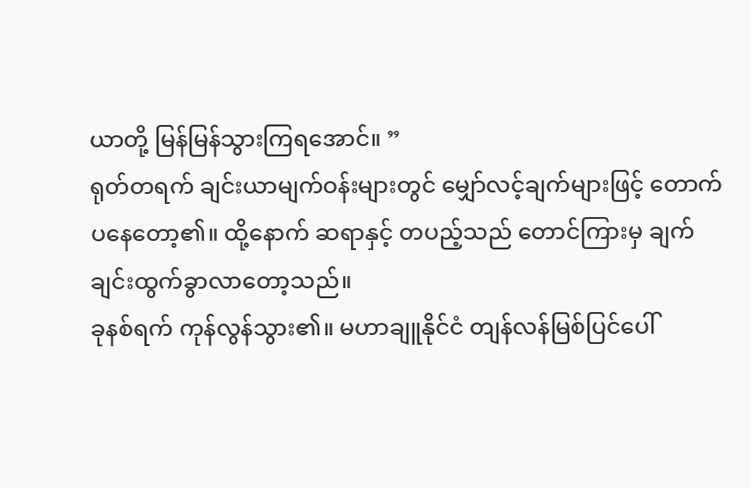ယာတို့ မြန်မြန်သွားကြရအောင်။ ”
ရုတ်တရက် ချင်းယာမျက်ဝန်းများတွင် မျှော်လင့်ချက်များဖြင့် တောက်ပနေတော့၏။ ထို့နောက် ဆရာနှင့် တပည့်သည် တောင်ကြားမှ ချက်ချင်းထွက်ခွာလာတော့သည်။
ခုနစ်ရက် ကုန်လွန်သွား၏။ မဟာချူနိုင်ငံ တျန်လန်မြစ်ပြင်ပေါ်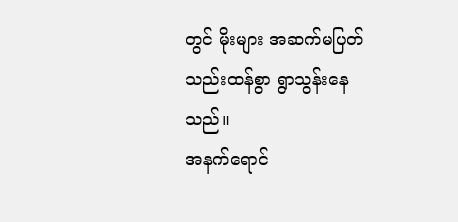တွင် မိုးများ အဆက်မပြတ် သည်းထန်စွာ ရွာသွန်းနေသည်။
အနက်ရောင်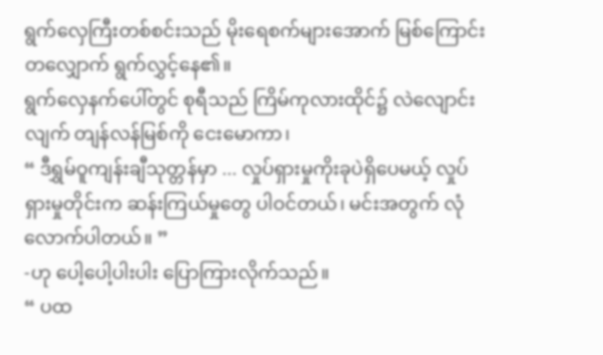ရွက်လှေကြီးတစ်စင်းသည် မိုးရေစက်များအောက် မြစ်ကြောင်းတလျှောက် ရွက်လွှင့်နေ၏။
ရွက်လှေနက်ပေါ်တွင် စုရီသည် ကြိမ်ကုလားထိုင်၌ လဲလျောင်းလျက် တျန်လန်မြစ်ကို ငေးမောကာ၊
“ ဒီရွှမ်ဝူကျန်းချီသုတ္တန်မှာ ... လှုပ်ရှားမှုကိုးခုပဲရှိပေမယ့် လှုပ်ရှားမှုတိုင်းက ဆန်းကြယ်မှုတွေ ပါဝင်တယ်၊ မင်းအတွက် လုံလောက်ပါတယ်။ ”
-ဟု ပေါ့ပေါ့ပါးပါး ပြောကြားလိုက်သည်။
“ ပထ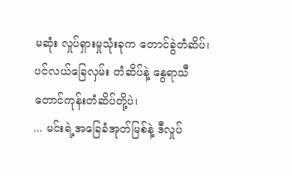မဆုံး လှုပ်ရှားမှုသုံးခုက တောင်ခွဲတံဆိပ်၊ ပင်လယ်ခြေလှမ်း တံဆိပ်နဲ့ နွေရာသီ တောင်ကုန်းတံဆိပ်တို့ပဲ၊
... မင်းရဲ့အခြေခံအုတ်မြစ်နဲ့ ဒီလှုပ်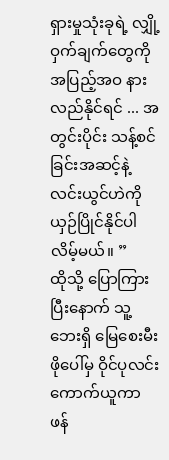ရှားမှုသုံးခုရဲ့ လျှို့ဝှက်ချက်တွေကို အပြည့်အဝ နားလည်နိုင်ရင် ... အတွင်းပိုင်း သန့်စင်ခြင်းအဆင့်နဲ့ လင်းယွင်ဟဲကို ယှဉ်ပြိုင်နိုင်ပါလိမ့်မယ်။ ”
ထိုသို့ ပြောကြားပြီးနောက် သူ့ဘေးရှိ မြေစေးမီးဖိုပေါ်မှ ဝိုင်ပုလင်းကောက်ယူကာ ဖန်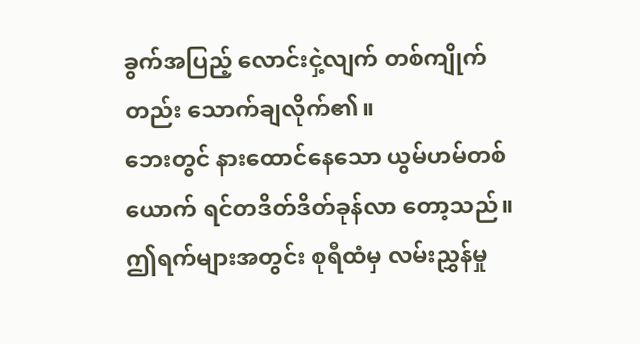ခွက်အပြည့် လောင်းငှဲ့လျက် တစ်ကျိုက်တည်း သောက်ချလိုက်၏။
ဘေးတွင် နားထောင်နေသော ယွမ်ဟမ်တစ်ယောက် ရင်တဒိတ်ဒိတ်ခုန်လာ တော့သည်။ ဤရက်များအတွင်း စုရီထံမှ လမ်းညွှန်မှု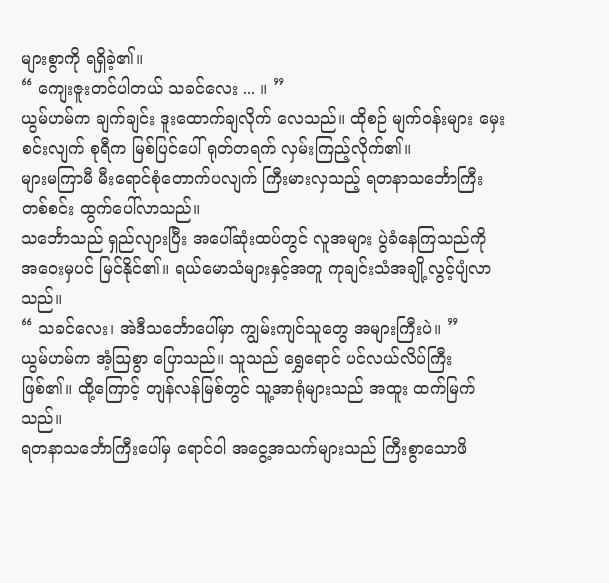များစွာကို ရရှိခဲ့၏။
“ ကျေးဇူးတင်ပါတယ် သခင်လေး ... ။ ”
ယွမ်ဟမ်က ချက်ချင်း ဒူးထောက်ချလိုက် လေသည်။ ထိုစဉ် မျက်ဝန်းများ မှေးစင်းလျက် စုရီက မြစ်ပြင်ပေါ် ရုတ်တရက် လှမ်းကြည့်လိုက်၏။
များမကြာမီ မီးရောင်စုံတောက်ပလျက် ကြီးမားလှသည့် ရတနာသင်္ဘောကြီး တစ်စင်း ထွက်ပေါ်လာသည်။
သင်္ဘောသည် ရှည်လျားပြီး အပေါ်ဆုံးထပ်တွင် လူအများ ပွဲခံနေကြသည်ကို အဝေးမှပင် မြင်နိုင်၏။ ရယ်မောသံများနှင့်အတူ ကုချင်းသံအချို့လွင့်ပျံလာသည်။
“ သခင်လေး၊ အဲဒီသင်္ဘောပေါ်မှာ ကျွမ်းကျင်သူတွေ အများကြီးပဲ။ ”
ယွမ်ဟမ်က အံ့သြစွာ ပြောသည်။ သူသည် ရွှေရောင် ပင်လယ်လိပ်ကြီး ဖြစ်၏။ ထို့ကြောင့် တျန်လန်မြစ်တွင် သူ့အာရုံများသည် အထူး ထက်မြက်သည်။
ရတနာသင်္ဘောကြီးပေါ်မှ ရောင်ဝါ အငွေ့အသက်များသည် ကြီးစွာသောဖိ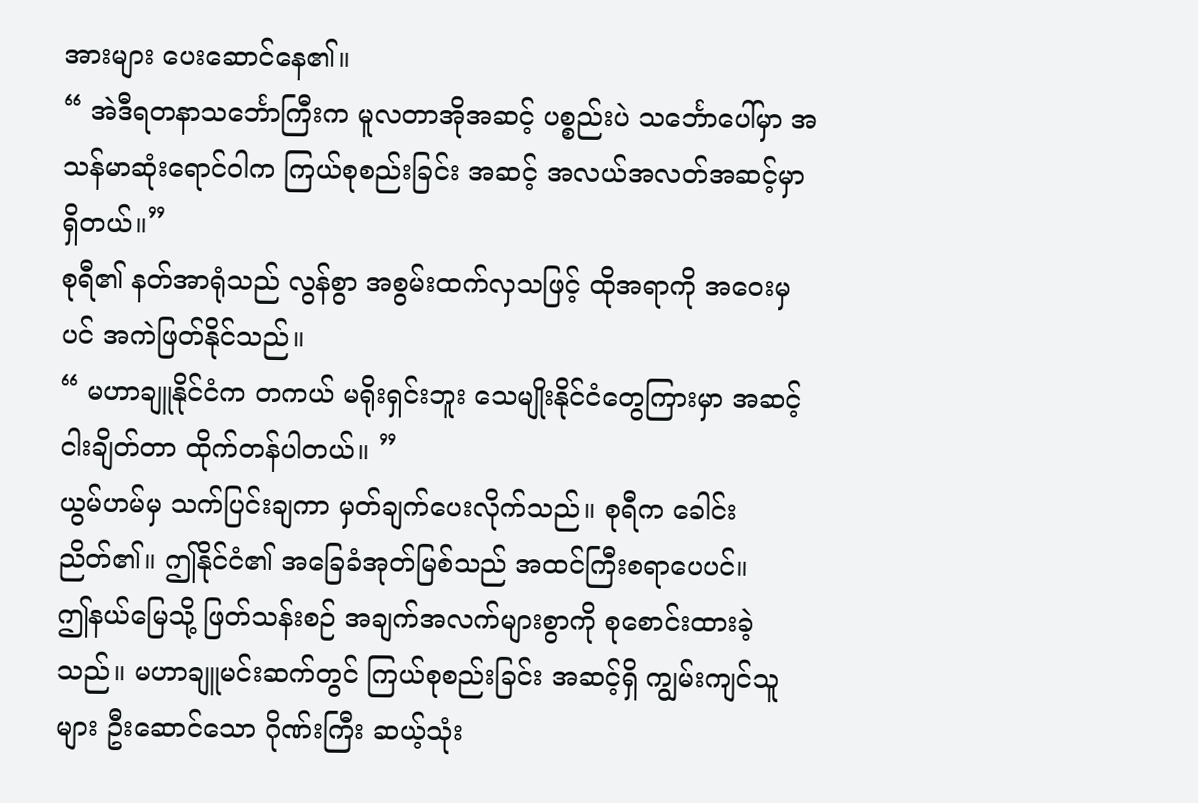အားများ ပေးဆောင်နေ၏။
“ အဲဒီရတနာသင်္ဘောကြီးက မူလတာအိုအဆင့် ပစ္စည်းပဲ သင်္ဘောပေါ်မှာ အသန်မာဆုံးရောင်ဝါက ကြယ်စုစည်းခြင်း အဆင့် အလယ်အလတ်အဆင့်မှာ ရှိတယ်။”
စုရီ၏ နတ်အာရုံသည် လွန်စွာ အစွမ်းထက်လှသဖြင့် ထိုအရာကို အဝေးမှပင် အကဲဖြတ်နိုင်သည်။
“ မဟာချူနိုင်ငံက တကယ် မရိုးရှင်းဘူး သေမျိုးနိုင်ငံတွေကြားမှာ အဆင့်ငါးချိတ်တာ ထိုက်တန်ပါတယ်။ ”
ယွမ်ဟမ်မှ သက်ပြင်းချကာ မှတ်ချက်ပေးလိုက်သည်။ စုရီက ခေါင်းညိတ်၏။ ဤနိုင်ငံ၏ အခြေခံအုတ်မြစ်သည် အထင်ကြီးစရာပေပင်။
ဤနယ်မြေသို့ ဖြတ်သန်းစဉ် အချက်အလက်များစွာကို စုစောင်းထားခဲ့သည်။ မဟာချူမင်းဆက်တွင် ကြယ်စုစည်းခြင်း အဆင့်ရှိ ကျွမ်းကျင်သူများ ဦးဆောင်သော ဂိုဏ်းကြီး ဆယ့်သုံး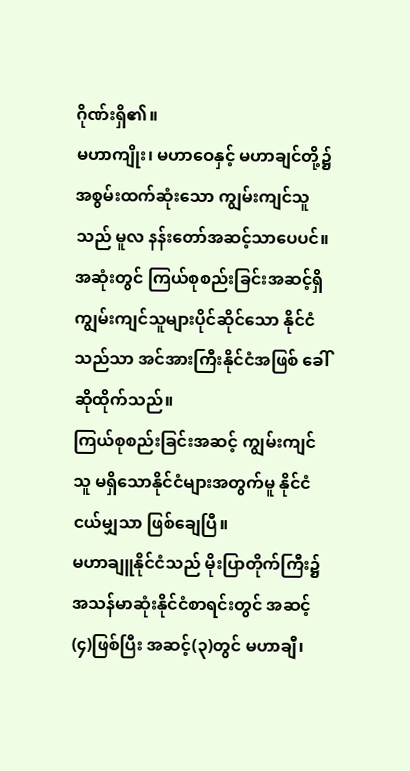ဂိုဏ်းရှိ၏။
မဟာကျိုး၊ မဟာဝေနှင့် မဟာချင်တို့၌ အစွမ်းထက်ဆုံးသော ကျွမ်းကျင်သူသည် မူလ နန်းတော်အဆင့်သာပေပင်။
အဆုံးတွင် ကြယ်စုစည်းခြင်းအဆင့်ရှိ ကျွမ်းကျင်သူများပိုင်ဆိုင်သော နိုင်ငံသည်သာ အင်အားကြီးနိုင်ငံအဖြစ် ခေါ်ဆိုထိုက်သည်။
ကြယ်စုစည်းခြင်းအဆင့် ကျွမ်းကျင်သူ မရှိသောနိုင်ငံများအတွက်မူ နိုင်ငံငယ်မျှသာ ဖြစ်ချေပြီ။
မဟာချူနိုင်ငံသည် မိုးပြာတိုက်ကြီး၌ အသန်မာဆုံးနိုင်ငံစာရင်းတွင် အဆင့်(၄)ဖြစ်ပြီး အဆင့်(၃)တွင် မဟာချီ၊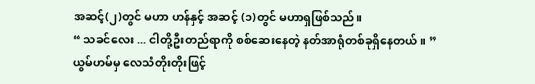အဆင့်(၂)တွင် မဟာ ဟန်နှင့် အဆင့် (၁)တွင် မဟာရှဖြစ်သည်။
“ သခင်လေး ... ငါတို့ဦးတည်ရာကို စစ်ဆေးနေတဲ့ နတ်အာရုံတစ်ခုရှိနေတယ်။ ”
ယွမ်ဟမ်မှ လေသံတိုးတိုးဖြင့်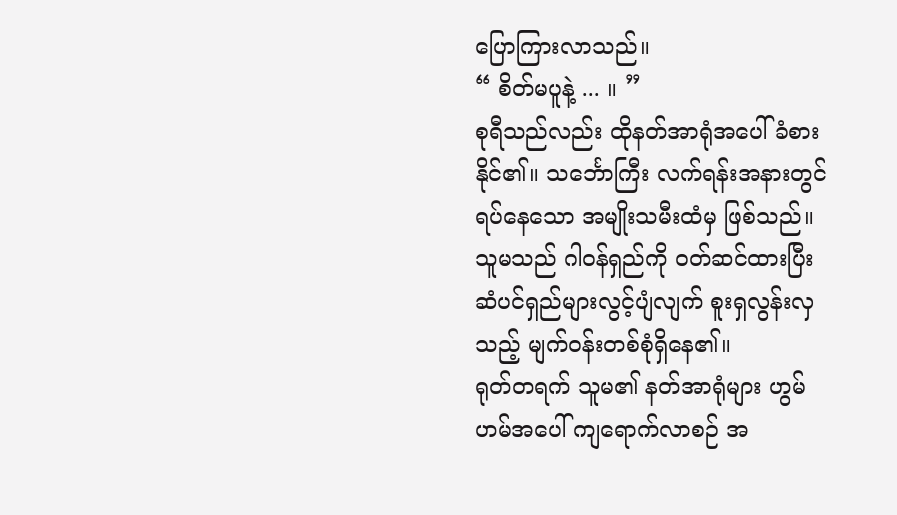ပြောကြားလာသည်။
“ စိတ်မပူနဲ့ ... ။ ”
စုရီသည်လည်း ထိုနတ်အာရုံအပေါ် ခံစားနိုင်၏။ သင်္ဘောကြီး လက်ရန်းအနားတွင် ရပ်နေသော အမျိုးသမီးထံမှ ဖြစ်သည်။
သူမသည် ဂါဝန်ရှည်ကို ၀တ်ဆင်ထားပြီး ဆံပင်ရှည်များလွင့်ပျံလျက် စူးရှလွန်းလှသည့် မျက်ဝန်းတစ်စုံရှိနေ၏။
ရုတ်တရက် သူမ၏ နတ်အာရုံများ ဟွမ်ဟမ်အပေါ် ကျရောက်လာစဉ် အ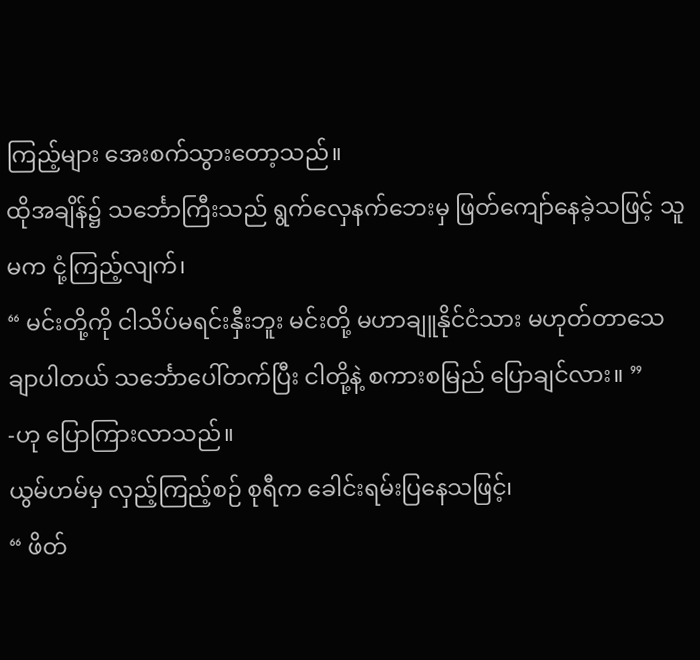ကြည့်များ အေးစက်သွားတော့သည်။
ထိုအချိန်၌ သင်္ဘောကြီးသည် ရွက်လှေနက်ဘေးမှ ဖြတ်ကျော်နေခဲ့သဖြင့် သူမက ငုံ့ကြည့်လျက်၊
“ မင်းတို့ကို ငါသိပ်မရင်းနှီးဘူး မင်းတို့ မဟာချူနိုင်ငံသား မဟုတ်တာသေချာပါတယ် သင်္ဘောပေါ်တက်ပြီး ငါတို့နဲ့ စကားစမြည် ပြောချင်လား။ ”
-ဟု ပြောကြားလာသည်။
ယွမ်ဟမ်မှ လှည့်ကြည့်စဉ် စုရီက ခေါင်းရမ်းပြနေသဖြင့်၊
“ ဖိတ်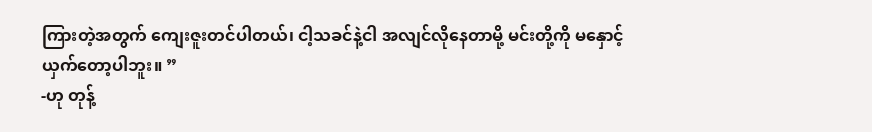ကြားတဲ့အတွက် ကျေးဇူးတင်ပါတယ်၊ ငါ့သခင်နဲ့ငါ အလျင်လိုနေတာမို့ မင်းတို့ကို မနှောင့်ယှက်တော့ပါဘူး။ ”
-ဟု တုန့်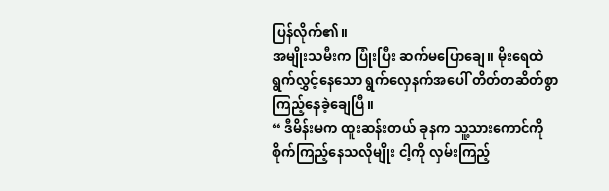ပြန်လိုက်၏။
အမျိုးသမီးက ပြုံးပြီး ဆက်မပြောချေ။ မိုးရေထဲ ရွက်လွှင့်နေသော ရွက်လှေနက်အပေါ် တိတ်တဆိတ်စွာ ကြည့်နေခဲ့ချေပြီ။
“ ဒီမိန်းမက ထူးဆန်းတယ် ခုနက သူ့သားကောင်ကို စိုက်ကြည့်နေသလိုမျိုး ငါ့ကို လှမ်းကြည့်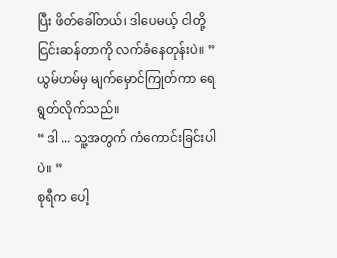ပြီး ဖိတ်ခေါ်တယ်၊ ဒါပေမယ့် ငါတို့ ငြင်းဆန်တာကို လက်ခံနေတုန်းပဲ။ ”
ယွမ်ဟမ်မှ မျက်မှောင်ကြုတ်ကာ ရေရွတ်လိုက်သည်။
“ ဒါ ... သူ့အတွက် ကံကောင်းခြင်းပါပဲ။ ”
စုရီက ပေါ့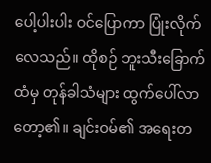ပေါ့ပါးပါး ဝင်ပြောကာ ပြုံးလိုက်လေသည်။ ထိုစဉ် ဘူးသီးခြောက်ထံမှ တုန်ခါသံများ ထွက်ပေါ်လာတော့၏။ ချင်းဝမ်၏ အရေးတ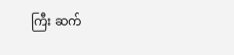ကြီး ဆက်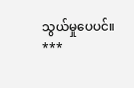သွယ်မှုပေပင်။
***